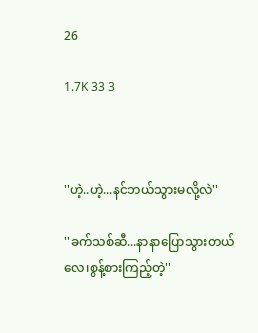26

1.7K 33 3



''ဟဲ့..ဟဲ့...နင်ဘယ်သွားမလို့လဲ''

''ခက်သစ်ဆီ...နာနာပြောသွားတယ်လေ၊စွန့်စားကြည့်တဲ့''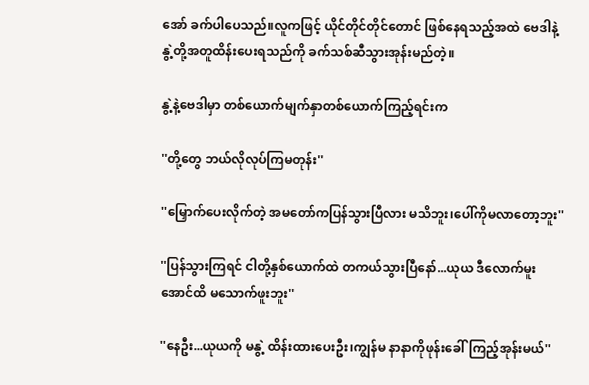အော် ခက်ပါပေသည်။လူကဖြင့် ယိုင်တိုင်တိုင်တောင် ဖြစ်နေရသည့်အထဲ ဗေဒါနဲ့ နွဲ့တို့အတူထိန်းပေးရသည်ကို ခက်သစ်ဆီသွားအုန်းမည်တဲ့။

နွဲ့နဲ့ဗေဒါမှာ တစ်ယောက်မျက်နှာတစ်ယောက်ကြည့်ရင်းက

''တို့တွေ ဘယ်လိုလုပ်ကြမတုန်း''

''မြှောက်ပေးလိုက်တဲ့ အမတော်ကပြန်သွားပြီလား မသိဘူး၊ပေါ်ကိုမလာတော့ဘူး''

''ပြန်သွားကြရင် ငါတို့နှစ်ယောက်ထဲ တကယ်သွားပြီနော်...ယုယ ဒီလောက်မူးအောင်ထိ မသောက်ဖူးဘူး''

''နေဦး...ယုယကို မနွဲ့ ထိန်းထားပေးဦး၊ကျွန်မ နာနာကိုဖုန်းခေါ်ကြည့်အုန်းမယ်''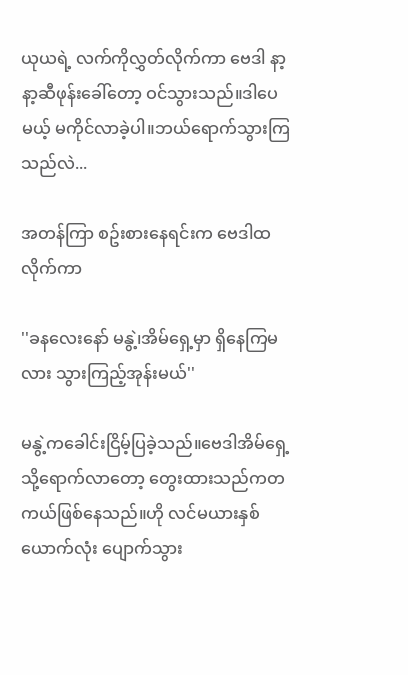ယုယရဲ့ လက်ကိုလွှတ်လိုက်ကာ ဗေဒါ နာ့နာ့ဆီဖုန်းခေါ်တော့ ဝင်သွားသည်။ဒါပေမယ့် မကိုင်လာခဲ့ပါ။ဘယ်ရောက်သွားကြသည်လဲ...

အတန်ကြာ စဥ်းစားနေရင်းက ဗေဒါထလိုက်ကာ

''ခနလေးနော် မနွဲ့၊အိမ်ရှေ့မှာ ရှိနေကြမလား သွားကြည့်အုန်းမယ်''

မနွဲ့ကခေါင်းငြိမ့်ပြခဲ့သည်။ဗေဒါအိမ်ရှေ့သို့ရောက်လာတော့ တွေးထားသည်ကတကယ်ဖြစ်နေသည်။ဟို လင်မယားနှစ်ယောက်လုံး ပျောက်သွား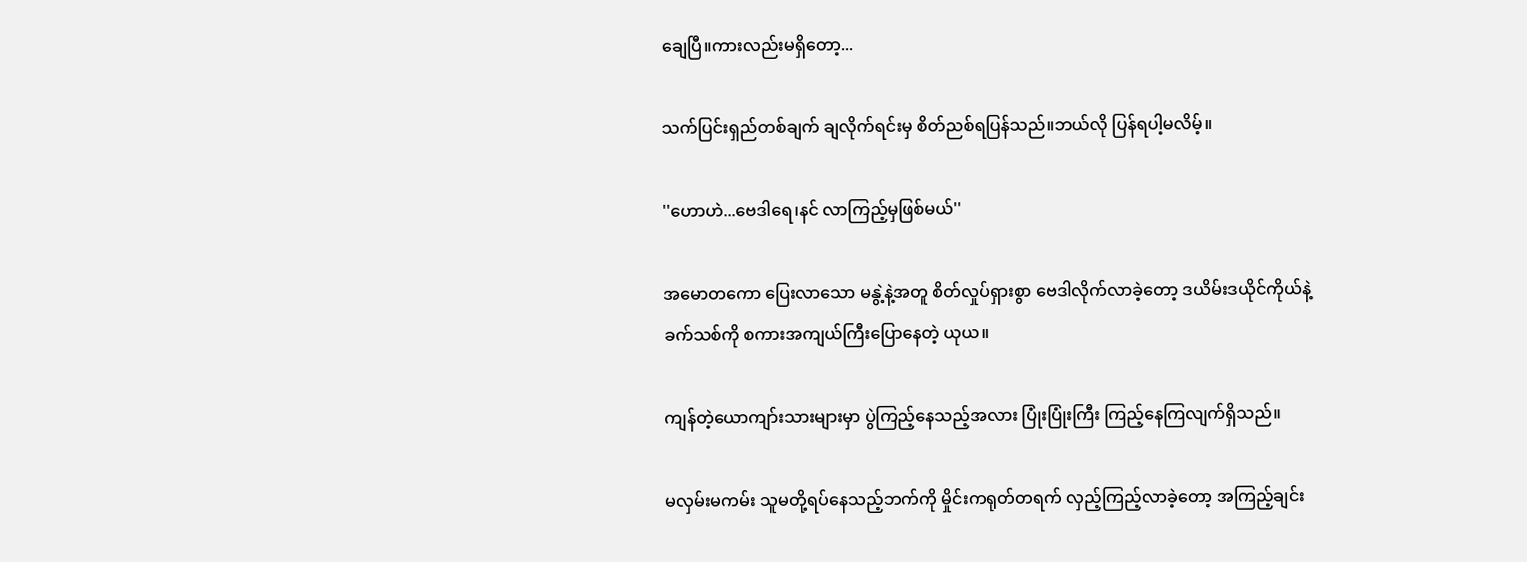ချေပြီ။ကားလည်းမရှိတော့...

သက်ပြင်းရှည်တစ်ချက် ချလိုက်ရင်းမှ စိတ်ညစ်ရပြန်သည်။ဘယ်လို ပြန်ရပါ့မလိမ့်။

''ဟောဟဲ...ဗေဒါရေ၊နင် လာကြည့်မှဖြစ်မယ်''

အမောတကော ပြေးလာသော မနွဲ့နဲ့အတူ စိတ်လှုပ်ရှားစွာ ဗေဒါလိုက်လာခဲ့တော့ ဒယိမ်းဒယိုင်ကိုယ်နဲ့ ခက်သစ်ကို စကားအကျယ်ကြီးပြောနေတဲ့ ယုယ။

ကျန်တဲ့ယောကျာ်းသားများမှာ ပွဲကြည့်နေသည့်အလား ပြုံးပြုံးကြီး ကြည့်နေကြလျက်ရှိသည်။

မလှမ်းမကမ်း သူမတို့ရပ်နေသည့်ဘက်ကို မှိုင်းကရုတ်တရက် လှည့်ကြည့်လာခဲ့တော့ အကြည့်ချင်း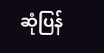ဆုံပြန်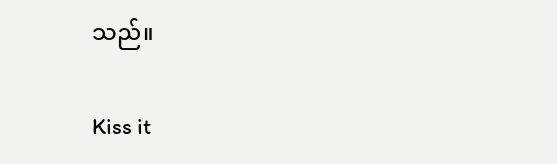သည်။

Kiss it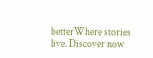betterWhere stories live. Discover now